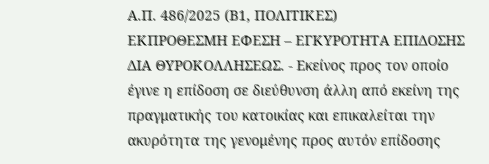Α.Π. 486/2025 (Β1, ΠΟΛΙΤΙΚΕΣ)
ΕΚΠΡΟΘΕΣΜΗ ΕΦΕΣΗ – ΕΓΚΥΡΟΤΗΤΑ ΕΠΙΔΟΣΗΣ ΔΙΑ ΘΥΡΟΚΟΛΛΗΣΕΩΣ. - Εκείνος προς τον οποίο έγινε η επίδοση σε διεύθυνση άλλη από εκείνη της πραγματικής του κατοικίας και επικαλείται την ακυρότητα της γενομένης προς αυτόν επίδοσης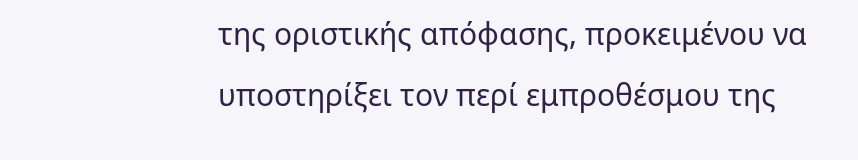της οριστικής απόφασης, προκειμένου να υποστηρίξει τον περί εμπροθέσμου της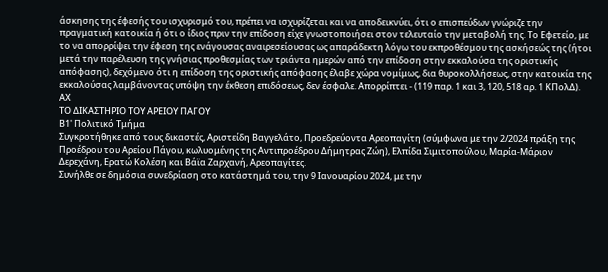άσκησης της έφεσής του ισχυρισμό του, πρέπει να ισχυρίζεται και να αποδεικνύει, ότι ο επισπεύδων γνώριζε την πραγματική κατοικία ή ότι ο ίδιος πριν την επίδοση είχε γνωστοποιήσει στον τελευταίο την μεταβολή της. Το Εφετείο, με το να απορρίψει την έφεση της ενάγουσας αναιρεσείουσας ως απαράδεκτη λόγω του εκπροθέσμου της ασκήσεώς της (ήτοι μετά την παρέλευση της γνήσιας προθεσμίας των τριάντα ημερών από την επίδοση στην εκκαλούσα της οριστικής απόφασης), δεχόμενο ότι η επίδοση της οριστικής απόφασης έλαβε χώρα νομίμως, δια θυροκολλήσεως, στην κατοικία της εκκαλούσας λαμβάνοντας υπόψη την έκθεση επιδόσεως, δεν έσφαλε. Απορρίπτει - (119 παρ. 1 και 3, 120, 518 αρ. 1 ΚΠολΔ).
ΑΧ
ΤΟ ΔΙΚΑΣΤΗΡΙΟ ΤΟΥ ΑΡΕΙΟΥ ΠΑΓΟΥ
Β1' Πολιτικό Τμήμα
Συγκροτήθηκε από τους δικαστές, Αριστείδη Βαγγελάτο, Προεδρεύοντα Αρεοπαγίτη (σύμφωνα με την 2/2024 πράξη της Προέδρου του Αρείου Πάγου, κωλυομένης της Αντιπροέδρου Δήμητρας Ζώη), Ελπίδα Σιμιτοπούλου, Μαρία-Μάριον Δερεχάνη, Ερατώ Κολέση και Βάϊα Ζαρχανή, Αρεοπαγίτες.
Συνήλθε σε δημόσια συνεδρίαση στο κατάστημά του, την 9 Ιανουαρίου 2024, με την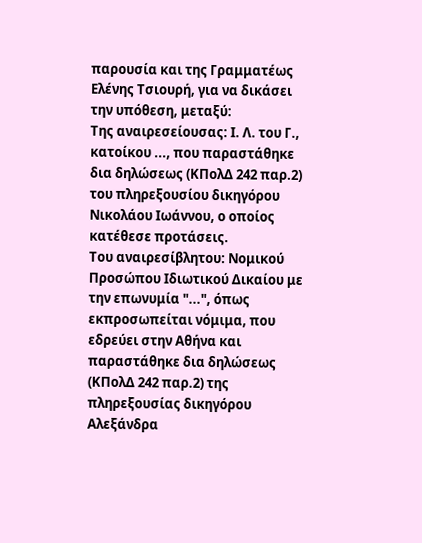παρουσία και της Γραμματέως Ελένης Τσιουρή, για να δικάσει την υπόθεση, μεταξύ:
Της αναιρεσείουσας: Ι. Λ. του Γ., κατοίκου ..., που παραστάθηκε δια δηλώσεως (ΚΠολΔ 242 παρ.2) του πληρεξουσίου δικηγόρου Νικολάου Ιωάννου, ο οποίος κατέθεσε προτάσεις.
Του αναιρεσίβλητου: Νομικού Προσώπου Ιδιωτικού Δικαίου με την επωνυμία "...", όπως εκπροσωπείται νόμιμα, που εδρεύει στην Αθήνα και παραστάθηκε δια δηλώσεως (ΚΠολΔ 242 παρ.2) της πληρεξουσίας δικηγόρου Αλεξάνδρα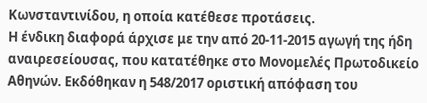Κωνσταντινίδου, η οποία κατέθεσε προτάσεις.
Η ένδικη διαφορά άρχισε με την από 20-11-2015 αγωγή της ήδη αναιρεσείουσας, που κατατέθηκε στο Μονομελές Πρωτοδικείο Αθηνών. Εκδόθηκαν η 548/2017 οριστική απόφαση του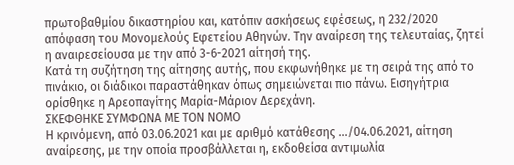πρωτοβαθμίου δικαστηρίου και, κατόπιν ασκήσεως εφέσεως, η 232/2020 απόφαση του Μονομελούς Εφετείου Αθηνών. Την αναίρεση της τελευταίας, ζητεί η αναιρεσείουσα με την από 3-6-2021 αίτησή της.
Κατά τη συζήτηση της αίτησης αυτής, που εκφωνήθηκε με τη σειρά της από το πινάκιο, οι διάδικοι παραστάθηκαν όπως σημειώνεται πιο πάνω. Εισηγήτρια ορίσθηκε η Αρεοπαγίτης Μαρία-Μάριον Δερεχάνη.
ΣΚΕΦΘΗΚΕ ΣΥΜΦΩΝΑ ΜΕ ΤΟN ΝΟΜΟ
Η κρινόμενη, από 03.06.2021 και με αριθμό κατάθεσης .../04.06.2021, αίτηση αναίρεσης, με την οποία προσβάλλεται η, εκδοθείσα αντιμωλία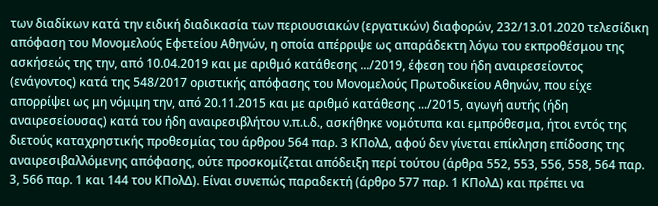των διαδίκων κατά την ειδική διαδικασία των περιουσιακών (εργατικών) διαφορών, 232/13.01.2020 τελεσίδικη απόφαση του Μονομελούς Εφετείου Αθηνών, η οποία απέρριψε ως απαράδεκτη λόγω του εκπροθέσμου της ασκήσεώς της την, από 10.04.2019 και με αριθμό κατάθεσης .../2019, έφεση του ήδη αναιρεσείοντος (ενάγοντος) κατά της 548/2017 οριστικής απόφασης του Μονομελούς Πρωτοδικείου Αθηνών, που είχε απορρίψει ως μη νόμιμη την, από 20.11.2015 και με αριθμό κατάθεσης .../2015, αγωγή αυτής (ήδη αναιρεσείουσας) κατά του ήδη αναιρεσιβλήτου ν.π.ι.δ., ασκήθηκε νομότυπα και εμπρόθεσμα, ήτοι εντός της διετούς καταχρηστικής προθεσμίας του άρθρου 564 παρ. 3 ΚΠολΔ, αφού δεν γίνεται επίκληση επίδοσης της αναιρεσιβαλλόμενης απόφασης, ούτε προσκομίζεται απόδειξη περί τούτου (άρθρα 552, 553, 556, 558, 564 παρ. 3, 566 παρ. 1 και 144 του ΚΠολΔ). Είναι συνεπώς παραδεκτή (άρθρο 577 παρ. 1 ΚΠολΔ) και πρέπει να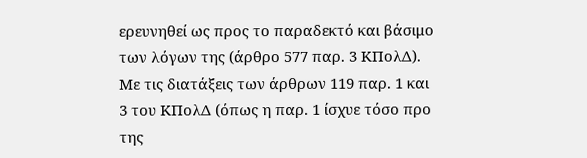ερευνηθεί ως προς το παραδεκτό και βάσιμο των λόγων της (άρθρο 577 παρ. 3 ΚΠολΔ).
Με τις διατάξεις των άρθρων 119 παρ. 1 και 3 του ΚΠολΔ (όπως η παρ. 1 ίσχυε τόσο προ της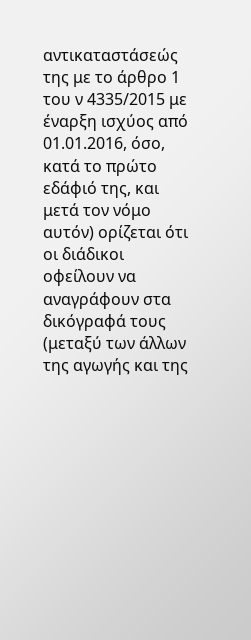αντικαταστάσεώς της με το άρθρο 1 του ν 4335/2015 με έναρξη ισχύος από 01.01.2016, όσο, κατά το πρώτο εδάφιό της, και μετά τον νόμο αυτόν) ορίζεται ότι οι διάδικοι οφείλουν να αναγράφουν στα δικόγραφά τους (μεταξύ των άλλων της αγωγής και της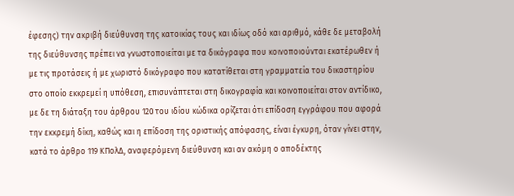έφεσης) την ακριβή διεύθυνση της κατοικίας τους και ιδίως οδό και αριθμό, κάθε δε μεταβολή της διεύθυνσης πρέπει να γνωστοποιείται με τα δικόγραφα που κοινοποιούνται εκατέρωθεν ή με τις προτάσεις ή με χωριστό δικόγραφο που κατατίθεται στη γραμματεία του δικαστηρίου στο οποίο εκκρεμεί η υπόθεση, επισυνάπτεται στη δικογραφία και κοινοποιείται στον αντίδικο, με δε τη διάταξη του άρθρου 120 του ιδίου κώδικα ορίζεται ότι επίδοση εγγράφου που αφορά την εκκρεμή δίκη, καθώς και η επίδοση της οριστικής απόφασης, είναι έγκυρη, όταν γίνει στην, κατά το άρθρο 119 ΚΠολΔ, αναφερόμενη διεύθυνση και αν ακόμη ο αποδέκτης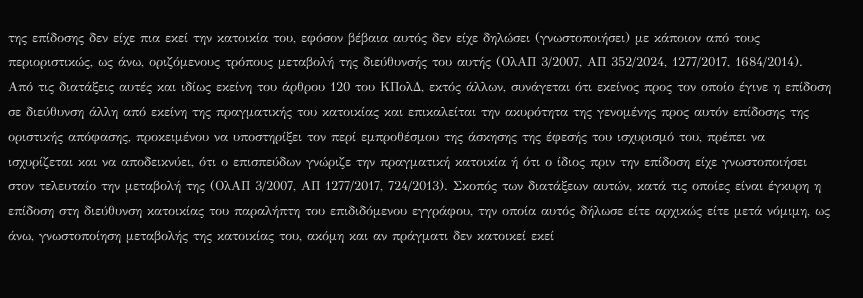της επίδοσης δεν είχε πια εκεί την κατοικία του, εφόσον βέβαια αυτός δεν είχε δηλώσει (γνωστοποιήσει) με κάποιον από τους περιοριστικώς, ως άνω, οριζόμενους τρόπους μεταβολή της διεύθυνσής του αυτής (ΟλΑΠ 3/2007, ΑΠ 352/2024, 1277/2017, 1684/2014).
Από τις διατάξεις αυτές και ιδίως εκείνη του άρθρου 120 του ΚΠολΔ, εκτός άλλων, συνάγεται ότι εκείνος προς τον οποίο έγινε η επίδοση σε διεύθυνση άλλη από εκείνη της πραγματικής του κατοικίας και επικαλείται την ακυρότητα της γενομένης προς αυτόν επίδοσης της οριστικής απόφασης, προκειμένου να υποστηρίξει τον περί εμπροθέσμου της άσκησης της έφεσής του ισχυρισμό του, πρέπει να ισχυρίζεται και να αποδεικνύει, ότι ο επισπεύδων γνώριζε την πραγματική κατοικία ή ότι ο ίδιος πριν την επίδοση είχε γνωστοποιήσει στον τελευταίο την μεταβολή της (ΟλΑΠ 3/2007, ΑΠ 1277/2017, 724/2013). Σκοπός των διατάξεων αυτών, κατά τις οποίες είναι έγκυρη η επίδοση στη διεύθυνση κατοικίας του παραλήπτη του επιδιδόμενου εγγράφου, την οποία αυτός δήλωσε είτε αρχικώς είτε μετά νόμιμη, ως άνω, γνωστοποίηση μεταβολής της κατοικίας του, ακόμη και αν πράγματι δεν κατοικεί εκεί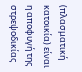(πλασματική κατοικία) είναι η αποφυγή της στρεψοδικίας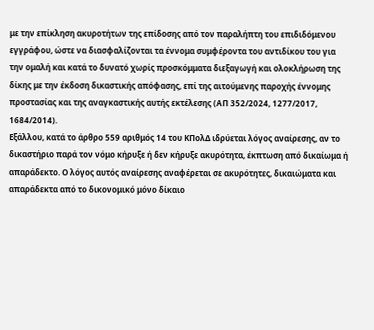με την επίκληση ακυροτήτων της επίδοσης από τον παραλήπτη του επιδιδόμενου εγγράφου, ώστε να διασφαλίζονται τα έννομα συμφέροντα του αντιδίκου του για την ομαλή και κατά το δυνατό χωρίς προσκόμματα διεξαγωγή και ολοκλήρωση της δίκης με την έκδοση δικαστικής απόφασης, επί της αιτούμενης παροχής έννομης προστασίας και της αναγκαστικής αυτής εκτέλεσης (ΑΠ 352/2024, 1277/2017, 1684/2014).
Εξάλλου, κατά το άρθρο 559 αριθμός 14 του ΚΠολΔ ιδρύεται λόγος αναίρεσης, αν το δικαστήριο παρά τον νόμο κήρυξε ή δεν κήρυξε ακυρότητα, έκπτωση από δικαίωμα ή απαράδεκτο. Ο λόγος αυτός αναίρεσης αναφέρεται σε ακυρότητες, δικαιώματα και απαράδεκτα από το δικονομικό μόνο δίκαιο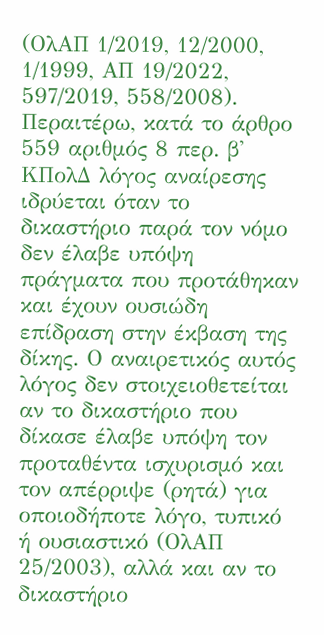(ΟλΑΠ 1/2019, 12/2000, 1/1999, ΑΠ 19/2022, 597/2019, 558/2008). Περαιτέρω, κατά το άρθρο 559 αριθμός 8 περ. β' ΚΠολΔ λόγος αναίρεσης ιδρύεται όταν το δικαστήριο παρά τον νόμο δεν έλαβε υπόψη πράγματα που προτάθηκαν και έχουν ουσιώδη επίδραση στην έκβαση της δίκης. Ο αναιρετικός αυτός λόγος δεν στοιχειοθετείται αν το δικαστήριο που δίκασε έλαβε υπόψη τον προταθέντα ισχυρισμό και τον απέρριψε (ρητά) για οποιοδήποτε λόγο, τυπικό ή ουσιαστικό (ΟλΑΠ 25/2003), αλλά και αν το δικαστήριο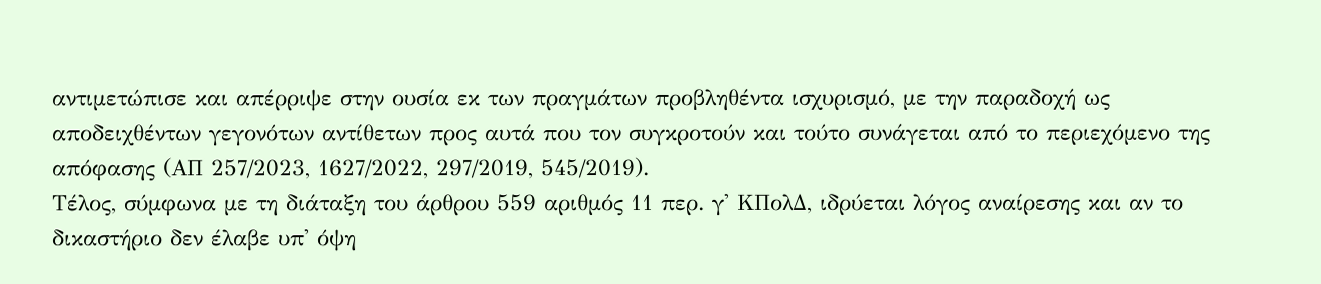αντιμετώπισε και απέρριψε στην ουσία εκ των πραγμάτων προβληθέντα ισχυρισμό, με την παραδοχή ως αποδειχθέντων γεγονότων αντίθετων προς αυτά που τον συγκροτούν και τούτο συνάγεται από το περιεχόμενο της απόφασης (ΑΠ 257/2023, 1627/2022, 297/2019, 545/2019).
Τέλος, σύμφωνα με τη διάταξη του άρθρου 559 αριθμός 11 περ. γ' ΚΠολΔ, ιδρύεται λόγος αναίρεσης και αν το δικαστήριο δεν έλαβε υπ' όψη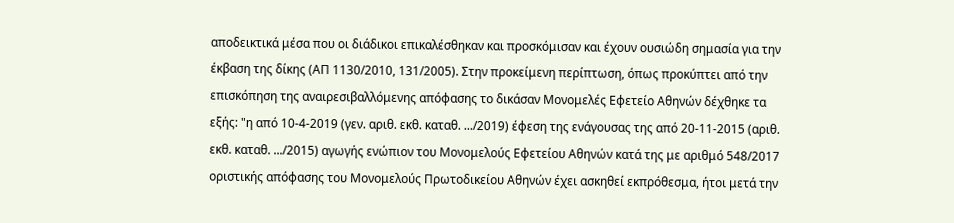αποδεικτικά μέσα που οι διάδικοι επικαλέσθηκαν και προσκόμισαν και έχουν ουσιώδη σημασία για την έκβαση της δίκης (ΑΠ 1130/2010, 131/2005). Στην προκείμενη περίπτωση, όπως προκύπτει από την επισκόπηση της αναιρεσιβαλλόμενης απόφασης το δικάσαν Μονομελές Εφετείο Αθηνών δέχθηκε τα εξής: "η από 10-4-2019 (γεν. αριθ. εκθ. καταθ. .../2019) έφεση της ενάγουσας της από 20-11-2015 (αριθ. εκθ. καταθ. .../2015) αγωγής ενώπιον του Μονομελούς Εφετείου Αθηνών κατά της με αριθμό 548/2017 οριστικής απόφασης του Μονομελούς Πρωτοδικείου Αθηνών έχει ασκηθεί εκπρόθεσμα, ήτοι μετά την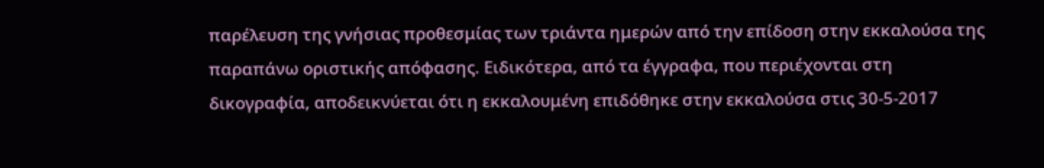παρέλευση της γνήσιας προθεσμίας των τριάντα ημερών από την επίδοση στην εκκαλούσα της παραπάνω οριστικής απόφασης. Ειδικότερα, από τα έγγραφα, που περιέχονται στη δικογραφία, αποδεικνύεται ότι η εκκαλουμένη επιδόθηκε στην εκκαλούσα στις 30-5-2017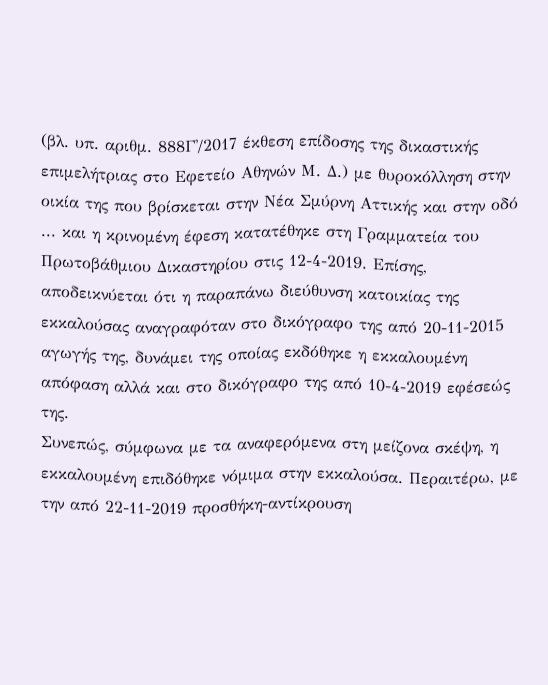(βλ. υπ. αριθμ. 888Γ'/2017 έκθεση επίδοσης της δικαστικής επιμελήτριας στο Εφετείο Αθηνών Μ. Δ.) με θυροκόλληση στην οικία της που βρίσκεται στην Νέα Σμύρνη Αττικής και στην οδό ... και η κρινομένη έφεση κατατέθηκε στη Γραμματεία του Πρωτοβάθμιου Δικαστηρίου στις 12-4-2019. Επίσης, αποδεικνύεται ότι η παραπάνω διεύθυνση κατοικίας της εκκαλούσας αναγραφόταν στο δικόγραφο της από 20-11-2015 αγωγής της, δυνάμει της οποίας εκδόθηκε η εκκαλουμένη απόφαση αλλά και στο δικόγραφο της από 10-4-2019 εφέσεώς της.
Συνεπώς, σύμφωνα με τα αναφερόμενα στη μείζονα σκέψη, η εκκαλουμένη επιδόθηκε νόμιμα στην εκκαλούσα. Περαιτέρω, με την από 22-11-2019 προσθήκη-αντίκρουση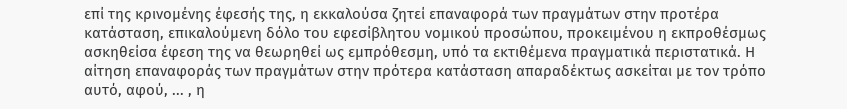επί της κρινομένης έφεσής της, η εκκαλούσα ζητεί επαναφορά των πραγμάτων στην προτέρα κατάσταση, επικαλούμενη δόλο του εφεσίβλητου νομικού προσώπου, προκειμένου η εκπροθέσμως ασκηθείσα έφεση της να θεωρηθεί ως εμπρόθεσμη, υπό τα εκτιθέμενα πραγματικά περιστατικά. Η αίτηση επαναφοράς των πραγμάτων στην πρότερα κατάσταση απαραδέκτως ασκείται με τον τρόπο αυτό, αφού, ... , η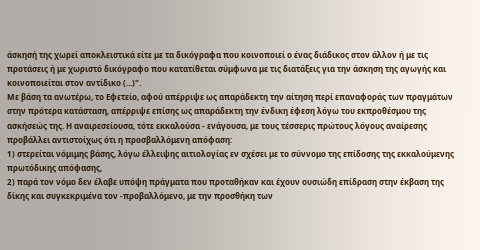άσκησή της χωρεί αποκλειστικά είτε με τα δικόγραφα που κοινοποιεί ο ένας διάδικος στον άλλον ή με τις προτάσεις ή με χωριστό δικόγραφο που κατατίθεται σύμφωνα με τις διατάξεις για την άσκηση της αγωγής και κοινοποιείται στον αντίδικο (...)".
Με βάση τα ανωτέρω, το Εφετείο, αφού απέρριψε ως απαράδεκτη την αίτηση περί επαναφοράς των πραγμάτων στην πρότερα κατάσταση, απέρριψε επίσης ως απαράδεκτη την ένδικη έφεση λόγω του εκπροθέσμου της ασκήσεώς της. Η αναιρεσείουσα, τότε εκκαλούσα - ενάγουσα, με τους τέσσερις πρώτους λόγους αναίρεσης προβάλλει αντιστοίχως ότι η προσβαλλόμενη απόφαση:
1) στερείται νόμιμης βάσης, λόγω έλλειψης αιτιολογίας εν σχέσει με το σύννομο της επίδοσης της εκκαλούμενης πρωτόδικης απόφασης,
2) παρά τον νόμο δεν έλαβε υπόψη πράγματα που προταθήκαν και έχουν ουσιώδη επίδραση στην έκβαση της δίκης και συγκεκριμένα τον -προβαλλόμενο, με την προσθήκη των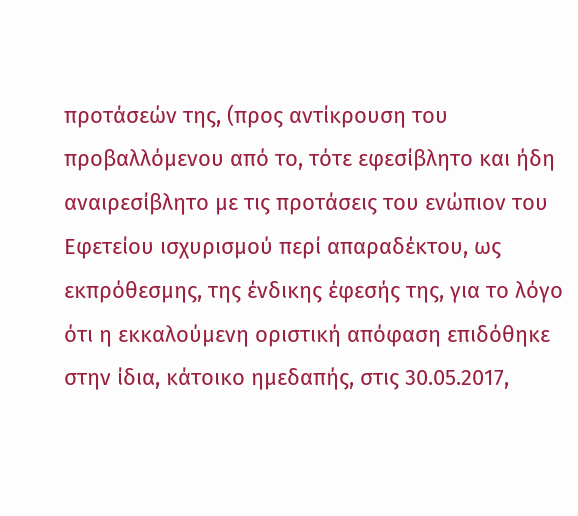προτάσεών της, (προς αντίκρουση του προβαλλόμενου από το, τότε εφεσίβλητο και ήδη αναιρεσίβλητο με τις προτάσεις του ενώπιον του Εφετείου ισχυρισμού περί απαραδέκτου, ως εκπρόθεσμης, της ένδικης έφεσής της, για το λόγο ότι η εκκαλούμενη οριστική απόφαση επιδόθηκε στην ίδια, κάτοικο ημεδαπής, στις 30.05.2017,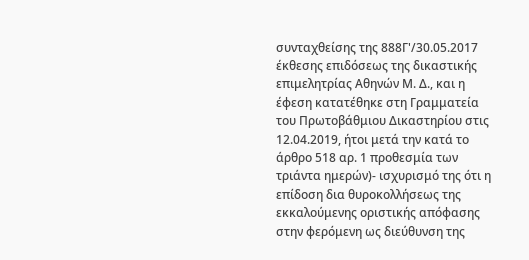συνταχθείσης της 888Γ'/30.05.2017 έκθεσης επιδόσεως της δικαστικής επιμελητρίας Αθηνών Μ. Δ., και η έφεση κατατέθηκε στη Γραμματεία του Πρωτοβάθμιου Δικαστηρίου στις 12.04.2019, ήτοι μετά την κατά το άρθρο 518 αρ. 1 προθεσμία των τριάντα ημερών)- ισχυρισμό της ότι η επίδοση δια θυροκολλήσεως της εκκαλούμενης οριστικής απόφασης στην φερόμενη ως διεύθυνση της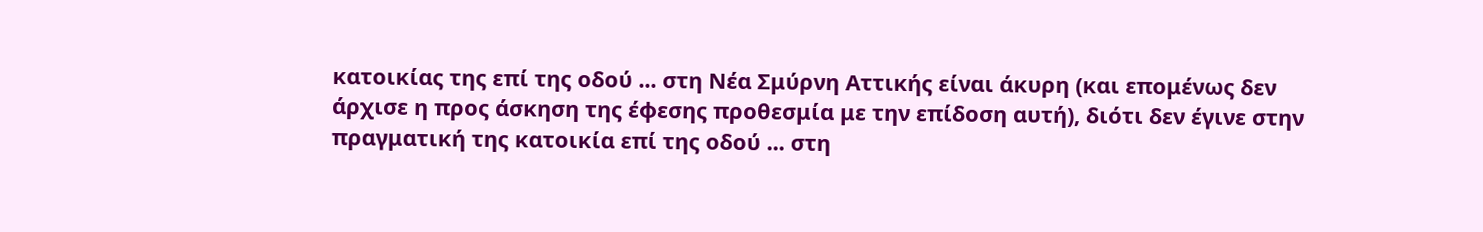κατοικίας της επί της οδού ... στη Νέα Σμύρνη Αττικής είναι άκυρη (και επομένως δεν άρχισε η προς άσκηση της έφεσης προθεσμία με την επίδοση αυτή), διότι δεν έγινε στην πραγματική της κατοικία επί της οδού ... στη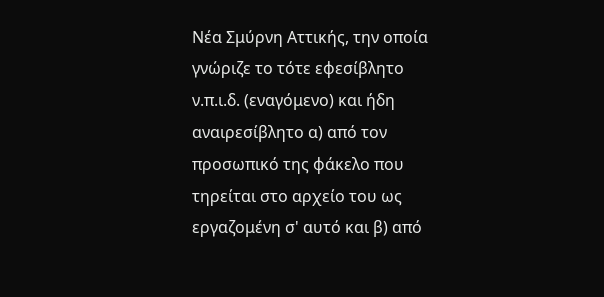Νέα Σμύρνη Αττικής, την οποία γνώριζε το τότε εφεσίβλητο ν.π.ι.δ. (εναγόμενο) και ήδη αναιρεσίβλητο α) από τον προσωπικό της φάκελο που τηρείται στο αρχείο του ως εργαζομένη σ' αυτό και β) από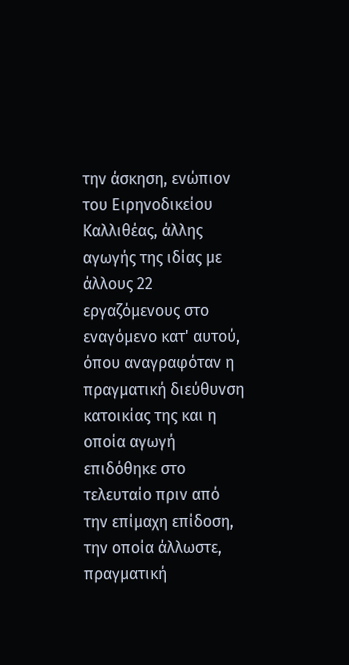την άσκηση, ενώπιον του Ειρηνοδικείου Καλλιθέας, άλλης αγωγής της ιδίας με άλλους 22 εργαζόμενους στο εναγόμενο κατ' αυτού, όπου αναγραφόταν η πραγματική διεύθυνση κατοικίας της και η οποία αγωγή επιδόθηκε στο τελευταίο πριν από την επίμαχη επίδοση, την οποία άλλωστε, πραγματική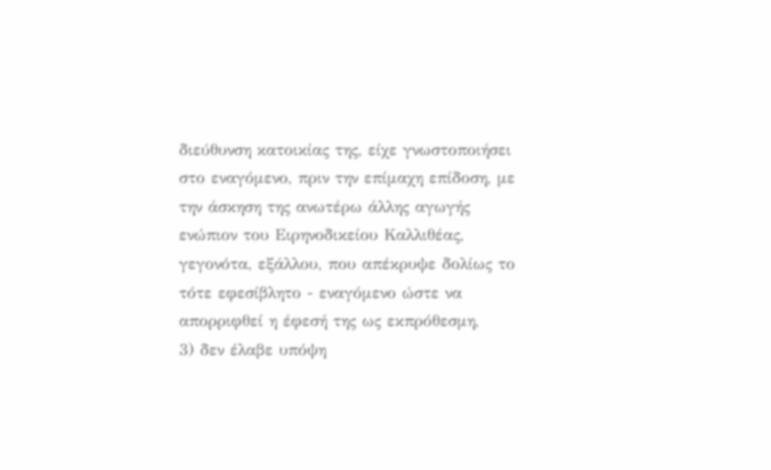διεύθυνση κατοικίας της, είχε γνωστοποιήσει στο εναγόμενο, πριν την επίμαχη επίδοση, με την άσκηση της ανωτέρω άλλης αγωγής ενώπιον του Ειρηνοδικείου Καλλιθέας, γεγονότα, εξάλλου, που απέκρυψε δολίως το τότε εφεσίβλητο - εναγόμενο ώστε να απορριφθεί η έφεσή της ως εκπρόθεσμη,
3) δεν έλαβε υπόψη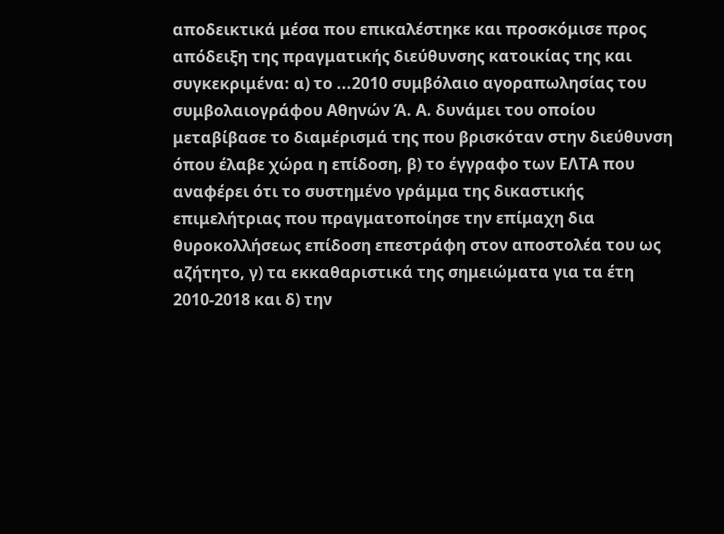αποδεικτικά μέσα που επικαλέστηκε και προσκόμισε προς απόδειξη της πραγματικής διεύθυνσης κατοικίας της και συγκεκριμένα: α) το ...2010 συμβόλαιο αγοραπωλησίας του συμβολαιογράφου Αθηνών Ά. Α. δυνάμει του οποίου μεταβίβασε το διαμέρισμά της που βρισκόταν στην διεύθυνση όπου έλαβε χώρα η επίδοση, β) το έγγραφο των ΕΛΤΑ που αναφέρει ότι το συστημένο γράμμα της δικαστικής επιμελήτριας που πραγματοποίησε την επίμαχη δια θυροκολλήσεως επίδοση επεστράφη στον αποστολέα του ως αζήτητο, γ) τα εκκαθαριστικά της σημειώματα για τα έτη 2010-2018 και δ) την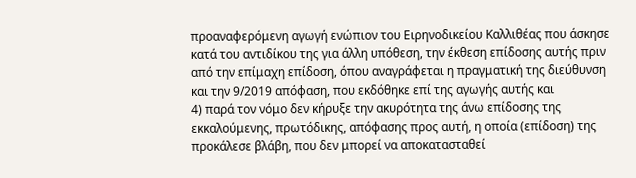προαναφερόμενη αγωγή ενώπιον του Ειρηνοδικείου Καλλιθέας που άσκησε κατά του αντιδίκου της για άλλη υπόθεση, την έκθεση επίδοσης αυτής πριν από την επίμαχη επίδοση, όπου αναγράφεται η πραγματική της διεύθυνση και την 9/2019 απόφαση, που εκδόθηκε επί της αγωγής αυτής και
4) παρά τον νόμο δεν κήρυξε την ακυρότητα της άνω επίδοσης της εκκαλούμενης, πρωτόδικης, απόφασης προς αυτή, η οποία (επίδοση) της προκάλεσε βλάβη, που δεν μπορεί να αποκατασταθεί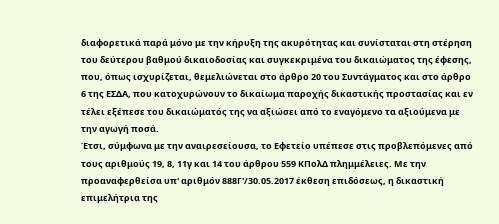διαφορετικά παρά μόνο με την κήρυξη της ακυρότητας και συνίσταται στη στέρηση του δεύτερου βαθμού δικαιοδοσίας και συγκεκριμένα του δικαιώματος της έφεσης, που, όπως ισχυρίζεται, θεμελιώνεται στο άρθρο 20 του Συντάγματος και στο άρθρο 6 της ΕΣΔΑ, που κατοχυρώνουν το δικαίωμα παροχής δικαστικής προστασίας και εν τέλει εξέπεσε του δικαιώματός της να αξιώσει από το εναγόμενο τα αξιούμενα με την αγωγή ποσά.
Έτσι, σύμφωνα με την αναιρεσείουσα, το Εφετείο υπέπεσε στις προβλεπόμενες από τους αριθμούς 19, 8, 11γ και 14 του άρθρου 559 ΚΠολΔ πλημμέλειες. Με την προαναφερθείσα υπ' αριθμόν 888Γ'/30.05.2017 έκθεση επιδόσεως, η δικαστική επιμελήτρια της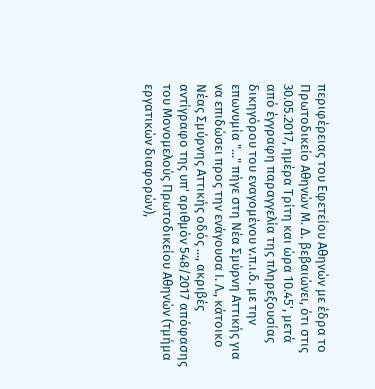περιφέρειας του Εφετείου Αθηνών με έδρα το Πρωτοδικείο Αθηνών Μ. Δ. βεβαιώνει, ότι στις 30.05.2017, ημέρα Τρίτη και ώρα 10.45', μετά από έγγραφη παραγγελία της πληρεξουσίας δικηγόρου του εναγομένου ν.π.ι.δ. με την επωνυμία "..." πήγε στη Νέα Σμύρνη Αττικής για να επιδώσει προς την ενάγουσα Ι. Λ., κάτοικο Νέας Σμύρνης Αττικής οδός ..., ακριβές αντίγραφο της υπ' αριθμόν 548/2017 απόφασης του Μονομελούς Πρωτοδικείου Αθηνών (τμήμα εργατικών διαφορών),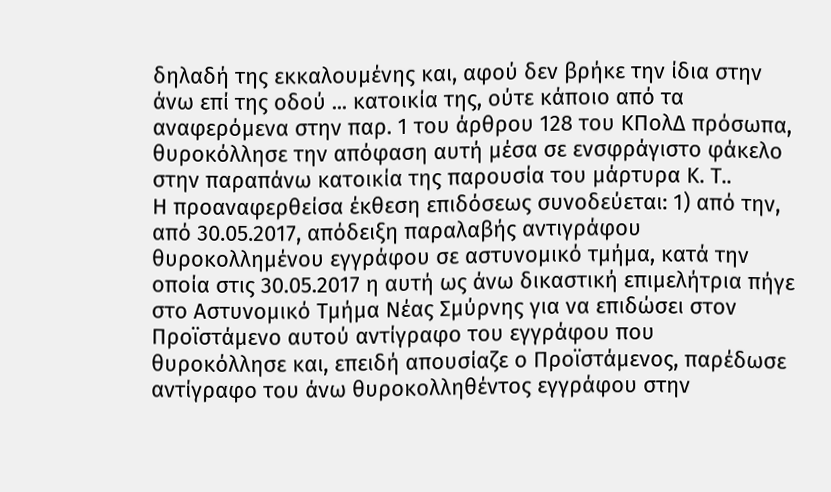δηλαδή της εκκαλουμένης και, αφού δεν βρήκε την ίδια στην άνω επί της οδού ... κατοικία της, ούτε κάποιο από τα αναφερόμενα στην παρ. 1 του άρθρου 128 του ΚΠολΔ πρόσωπα, θυροκόλλησε την απόφαση αυτή μέσα σε ενσφράγιστο φάκελο στην παραπάνω κατοικία της παρουσία του μάρτυρα Κ. Τ..
Η προαναφερθείσα έκθεση επιδόσεως συνοδεύεται: 1) από την, από 30.05.2017, απόδειξη παραλαβής αντιγράφου θυροκολλημένου εγγράφου σε αστυνομικό τμήμα, κατά την οποία στις 30.05.2017 η αυτή ως άνω δικαστική επιμελήτρια πήγε στο Αστυνομικό Τμήμα Νέας Σμύρνης για να επιδώσει στον Προϊστάμενο αυτού αντίγραφο του εγγράφου που θυροκόλλησε και, επειδή απουσίαζε ο Προϊστάμενος, παρέδωσε αντίγραφο του άνω θυροκολληθέντος εγγράφου στην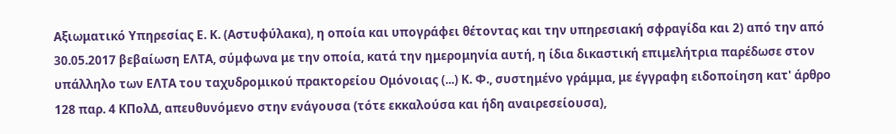Αξιωματικό Υπηρεσίας Ε. Κ. (Αστυφύλακα), η οποία και υπογράφει θέτοντας και την υπηρεσιακή σφραγίδα και 2) από την από 30.05.2017 βεβαίωση ΕΛΤΑ, σύμφωνα με την οποία, κατά την ημερομηνία αυτή, η ίδια δικαστική επιμελήτρια παρέδωσε στον υπάλληλο των ΕΛΤΑ του ταχυδρομικού πρακτορείου Ομόνοιας (...) Κ. Φ., συστημένο γράμμα, με έγγραφη ειδοποίηση κατ' άρθρο 128 παρ. 4 ΚΠολΔ, απευθυνόμενο στην ενάγουσα (τότε εκκαλούσα και ήδη αναιρεσείουσα),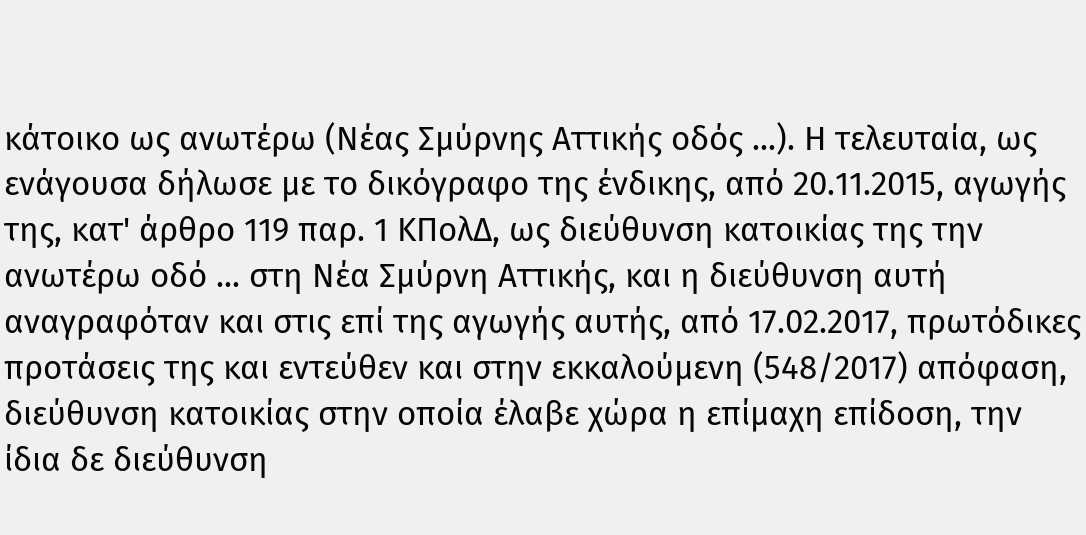κάτοικο ως ανωτέρω (Νέας Σμύρνης Αττικής οδός ...). Η τελευταία, ως ενάγουσα δήλωσε με το δικόγραφο της ένδικης, από 20.11.2015, αγωγής της, κατ' άρθρο 119 παρ. 1 ΚΠολΔ, ως διεύθυνση κατοικίας της την ανωτέρω οδό ... στη Νέα Σμύρνη Αττικής, και η διεύθυνση αυτή αναγραφόταν και στις επί της αγωγής αυτής, από 17.02.2017, πρωτόδικες προτάσεις της και εντεύθεν και στην εκκαλούμενη (548/2017) απόφαση, διεύθυνση κατοικίας στην οποία έλαβε χώρα η επίμαχη επίδοση, την ίδια δε διεύθυνση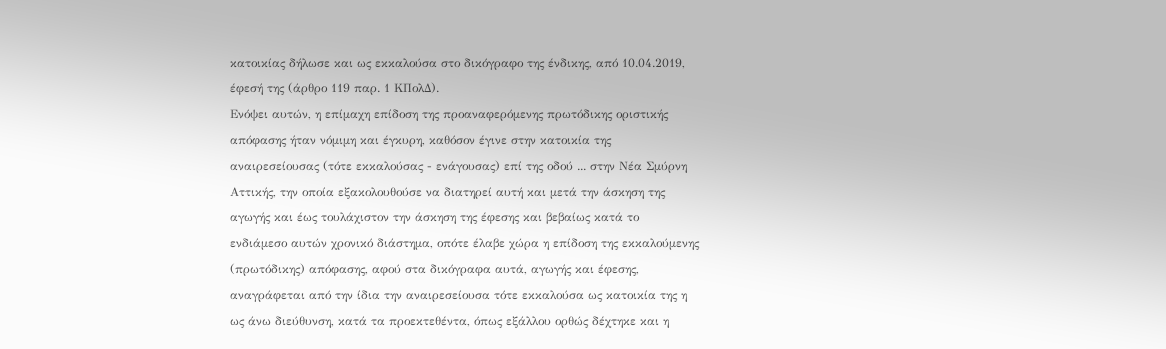κατοικίας δήλωσε και ως εκκαλούσα στο δικόγραφο της ένδικης, από 10.04.2019, έφεσή της (άρθρο 119 παρ. 1 ΚΠολΔ).
Ενόψει αυτών, η επίμαχη επίδοση της προαναφερόμενης πρωτόδικης οριστικής απόφασης ήταν νόμιμη και έγκυρη, καθόσον έγινε στην κατοικία της αναιρεσείουσας (τότε εκκαλούσας - ενάγουσας) επί της οδού ... στην Νέα Σμύρνη Αττικής, την οποία εξακολουθούσε να διατηρεί αυτή και μετά την άσκηση της αγωγής και έως τουλάχιστον την άσκηση της έφεσης και βεβαίως κατά το ενδιάμεσο αυτών χρονικό διάστημα, οπότε έλαβε χώρα η επίδοση της εκκαλούμενης (πρωτόδικης) απόφασης, αφού στα δικόγραφα αυτά, αγωγής και έφεσης, αναγράφεται από την ίδια την αναιρεσείουσα τότε εκκαλούσα ως κατοικία της η ως άνω διεύθυνση, κατά τα προεκτεθέντα, όπως εξάλλου ορθώς δέχτηκε και η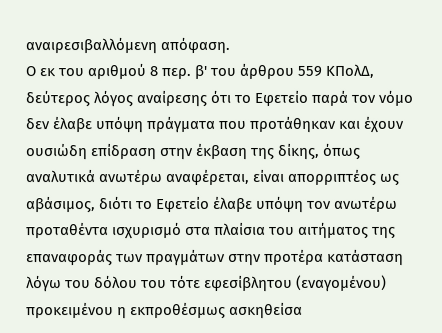αναιρεσιβαλλόμενη απόφαση.
Ο εκ του αριθμού 8 περ. β' του άρθρου 559 ΚΠολΔ, δεύτερος λόγος αναίρεσης ότι το Εφετείο παρά τον νόμο δεν έλαβε υπόψη πράγματα που προτάθηκαν και έχουν ουσιώδη επίδραση στην έκβαση της δίκης, όπως αναλυτικά ανωτέρω αναφέρεται, είναι απορριπτέος ως αβάσιμος, διότι το Εφετείο έλαβε υπόψη τον ανωτέρω προταθέντα ισχυρισμό στα πλαίσια του αιτήματος της επαναφοράς των πραγμάτων στην προτέρα κατάσταση λόγω του δόλου του τότε εφεσίβλητου (εναγομένου) προκειμένου η εκπροθέσμως ασκηθείσα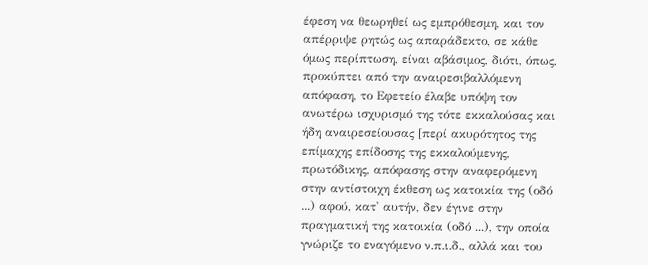έφεση να θεωρηθεί ως εμπρόθεσμη, και τον απέρριψε ρητώς ως απαράδεκτο, σε κάθε όμως περίπτωση, είναι αβάσιμος, διότι, όπως, προκύπτει από την αναιρεσιβαλλόμενη απόφαση, το Εφετείο έλαβε υπόψη τον ανωτέρω ισχυρισμό της τότε εκκαλούσας και ήδη αναιρεσείουσας [περί ακυρότητος της επίμαχης επίδοσης της εκκαλούμενης, πρωτόδικης, απόφασης στην αναφερόμενη στην αντίστοιχη έκθεση ως κατοικία της (οδό ...) αφού, κατ' αυτήν, δεν έγινε στην πραγματική της κατοικία (οδό ...), την οποία γνώριζε το εναγόμενο ν.π.ι.δ., αλλά και του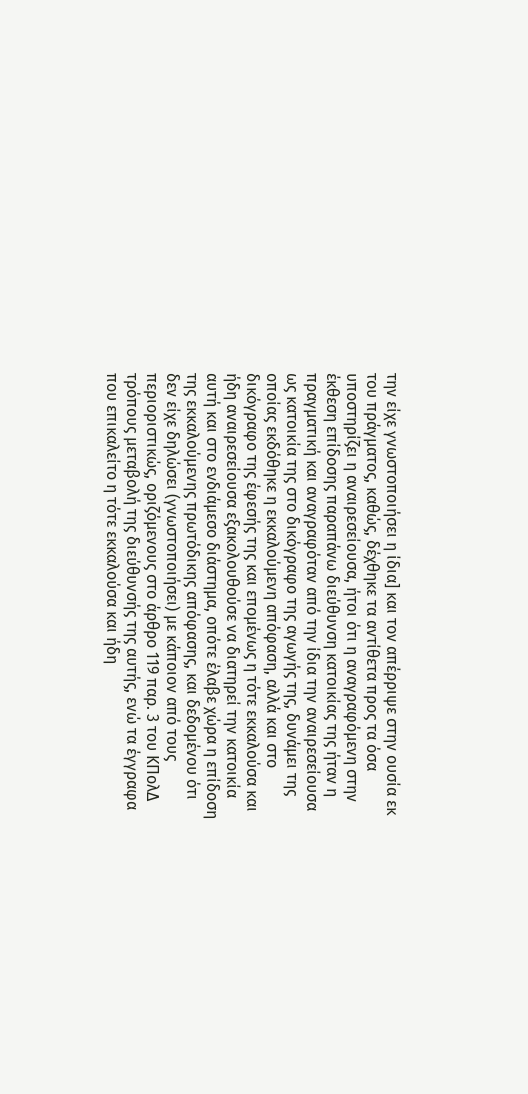την είχε γνωστοποιήσει η ίδια] και τον απέρριψε στην ουσία εκ του πράγματος, καθώς, δέχθηκε τα αντίθετα προς τα όσα υποστηρίζει η αναιρεσείουσα, ήτοι ότι η αναγραφόμενη στην έκθεση επίδοσης παραπάνω διεύθυνση κατοικίας της ήταν η πραγματική και αναγραφόταν από την ίδια την αναιρεσείουσα ως κατοικία της στο δικόγραφο της αγωγής της, δυνάμει της οποίας εκδόθηκε η εκκαλούμενη απόφαση, αλλά και στο δικόγραφο της έφεσής της και επομένως η τότε εκκαλούσα και ήδη αναιρεσείουσα εξακολουθούσε να διατηρεί την κατοικία αυτή και στο ενδιάμεσο διάστημα, οπότε έλαβε χώρα η επίδοση της εκκαλούμενης πρωτόδικης απόφασης, και δεδομένου ότι δεν είχε δηλώσει (γνωστοποιήσει) με κάποιον από τους περιοριστικώς, οριζόμενους στο άρθρο 119 παρ. 3 του ΚΠολΔ τρόπους μεταβολή της διεύθυνσής της αυτής, ενώ τα έγγραφα που επικαλείτο η τότε εκκαλούσα και ήδη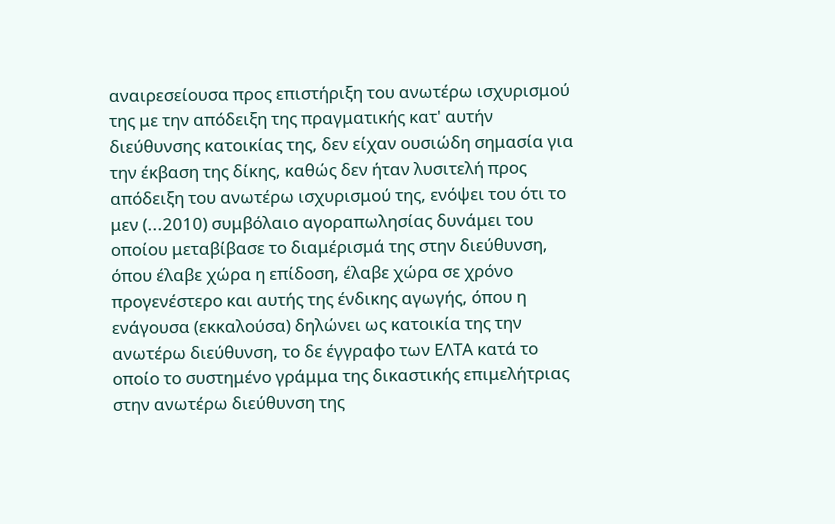αναιρεσείουσα προς επιστήριξη του ανωτέρω ισχυρισμού της με την απόδειξη της πραγματικής κατ' αυτήν διεύθυνσης κατοικίας της, δεν είχαν ουσιώδη σημασία για την έκβαση της δίκης, καθώς δεν ήταν λυσιτελή προς απόδειξη του ανωτέρω ισχυρισμού της, ενόψει του ότι το μεν (...2010) συμβόλαιο αγοραπωλησίας δυνάμει του οποίου μεταβίβασε το διαμέρισμά της στην διεύθυνση, όπου έλαβε χώρα η επίδοση, έλαβε χώρα σε χρόνο προγενέστερο και αυτής της ένδικης αγωγής, όπου η ενάγουσα (εκκαλούσα) δηλώνει ως κατοικία της την ανωτέρω διεύθυνση, το δε έγγραφο των ΕΛΤΑ κατά το οποίο το συστημένο γράμμα της δικαστικής επιμελήτριας στην ανωτέρω διεύθυνση της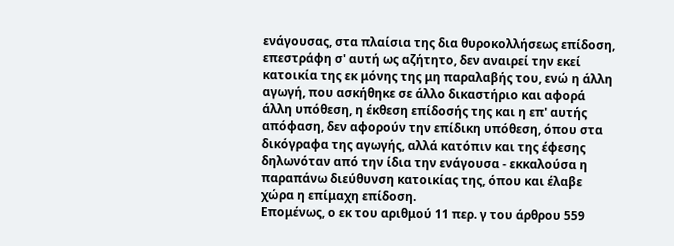ενάγουσας, στα πλαίσια της δια θυροκολλήσεως επίδοση, επεστράφη σ' αυτή ως αζήτητο, δεν αναιρεί την εκεί κατοικία της εκ μόνης της μη παραλαβής του, ενώ η άλλη αγωγή, που ασκήθηκε σε άλλο δικαστήριο και αφορά άλλη υπόθεση, η έκθεση επίδοσής της και η επ' αυτής απόφαση, δεν αφορούν την επίδικη υπόθεση, όπου στα δικόγραφα της αγωγής, αλλά κατόπιν και της έφεσης δηλωνόταν από την ίδια την ενάγουσα - εκκαλούσα η παραπάνω διεύθυνση κατοικίας της, όπου και έλαβε χώρα η επίμαχη επίδοση.
Επομένως, ο εκ του αριθμού 11 περ. γ του άρθρου 559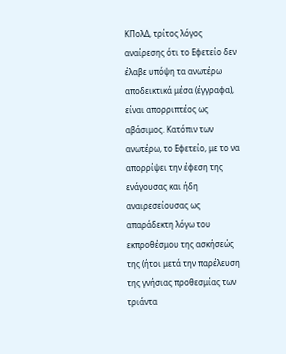ΚΠολΔ, τρίτος λόγος αναίρεσης ότι το Εφετείο δεν έλαβε υπόψη τα ανωτέρω αποδεικτικά μέσα (έγγραφα), είναι απορριπτέος ως αβάσιμος. Κατόπιν των ανωτέρω, το Εφετείο, με το να απορρίψει την έφεση της ενάγουσας και ήδη αναιρεσείουσας ως απαράδεκτη λόγω του εκπροθέσμου της ασκήσεώς της (ήτοι μετά την παρέλευση της γνήσιας προθεσμίας των τριάντα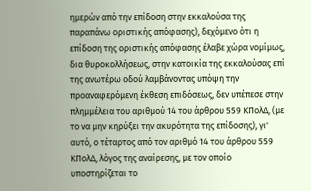ημερών από την επίδοση στην εκκαλούσα της παραπάνω οριστικής απόφασης), δεχόμενο ότι η επίδοση της οριστικής απόφασης έλαβε χώρα νομίμως, δια θυροκολλήσεως, στην κατοικία της εκκαλούσας επί της ανωτέρω οδού λαμβάνοντας υπόψη την προαναφερόμενη έκθεση επιδόσεως, δεν υπέπεσε στην πλημμέλεια του αριθμού 14 του άρθρου 559 ΚΠολΔ, (με το να μην κηρύξει την ακυρότητα της επίδοσης), γι' αυτό, ο τέταρτος από τον αριθμό 14 του άρθρου 559 ΚΠολΔ, λόγος της αναίρεσης, με τον οποίο υποστηρίζεται το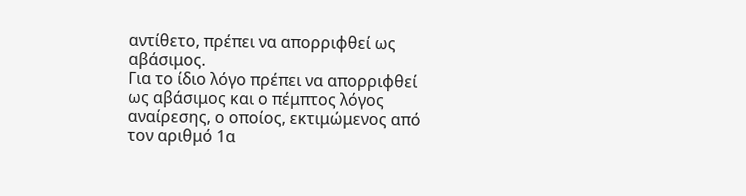αντίθετο, πρέπει να απορριφθεί ως αβάσιμος.
Για το ίδιο λόγο πρέπει να απορριφθεί ως αβάσιμος και ο πέμπτος λόγος αναίρεσης, ο οποίος, εκτιμώμενος από τον αριθμό 1α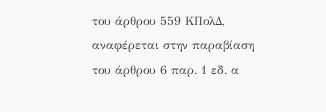του άρθρου 559 ΚΠολΔ, αναφέρεται στην παραβίαση του άρθρου 6 παρ. 1 εδ. α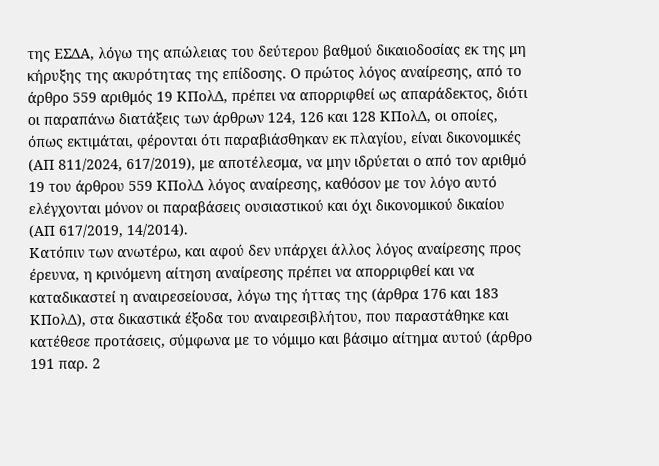της ΕΣΔΑ, λόγω της απώλειας του δεύτερου βαθμού δικαιοδοσίας εκ της μη κήρυξης της ακυρότητας της επίδοσης. Ο πρώτος λόγος αναίρεσης, από το άρθρο 559 αριθμός 19 ΚΠολΔ, πρέπει να απορριφθεί ως απαράδεκτος, διότι οι παραπάνω διατάξεις των άρθρων 124, 126 και 128 ΚΠολΔ, οι οποίες, όπως εκτιμάται, φέρονται ότι παραβιάσθηκαν εκ πλαγίου, είναι δικονομικές (ΑΠ 811/2024, 617/2019), με αποτέλεσμα, να μην ιδρύεται ο από τον αριθμό 19 του άρθρου 559 ΚΠολΔ λόγος αναίρεσης, καθόσον με τον λόγο αυτό ελέγχονται μόνον οι παραβάσεις ουσιαστικού και όχι δικονομικού δικαίου (ΑΠ 617/2019, 14/2014).
Κατόπιν των ανωτέρω, και αφού δεν υπάρχει άλλος λόγος αναίρεσης προς έρευνα, η κρινόμενη αίτηση αναίρεσης πρέπει να απορριφθεί και να καταδικαστεί η αναιρεσείουσα, λόγω της ήττας της (άρθρα 176 και 183 ΚΠολΔ), στα δικαστικά έξοδα του αναιρεσιβλήτου, που παραστάθηκε και κατέθεσε προτάσεις, σύμφωνα με το νόμιμο και βάσιμο αίτημα αυτού (άρθρο 191 παρ. 2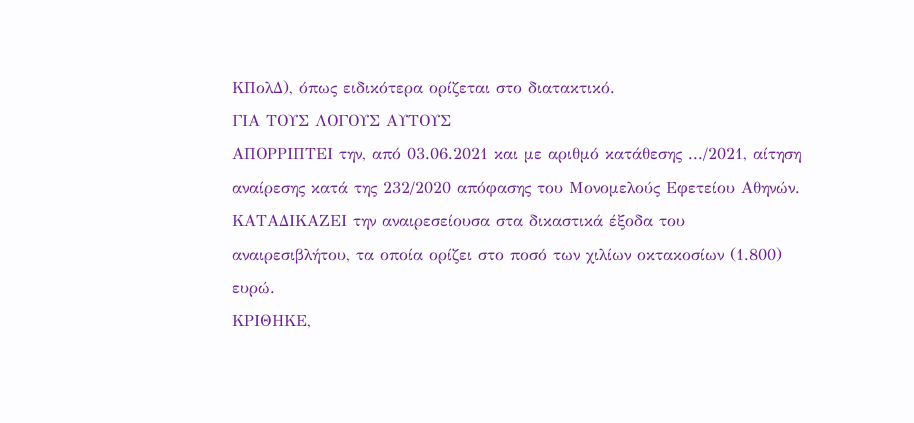ΚΠολΔ), όπως ειδικότερα ορίζεται στο διατακτικό.
ΓΙΑ ΤΟΥΣ ΛΟΓΟΥΣ ΑΥΤΟΥΣ
ΑΠΟΡΡΙΠΤΕΙ την, από 03.06.2021 και με αριθμό κατάθεσης .../2021, αίτηση αναίρεσης κατά της 232/2020 απόφασης του Μονομελούς Εφετείου Αθηνών.
ΚΑΤΑΔΙΚΑΖΕΙ την αναιρεσείουσα στα δικαστικά έξοδα του αναιρεσιβλήτου, τα οποία ορίζει στο ποσό των χιλίων οκτακοσίων (1.800) ευρώ.
ΚΡΙΘΗΚΕ,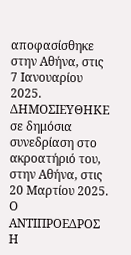αποφασίσθηκε στην Αθήνα, στις 7 Ιανουαρίου 2025.
ΔΗΜΟΣΙΕΥΘΗΚΕ σε δημόσια συνεδρίαση στο ακροατήριό του, στην Αθήνα, στις 20 Μαρτίου 2025.
Ο ΑΝΤΙΠΡΟΕΔΡΟΣ Η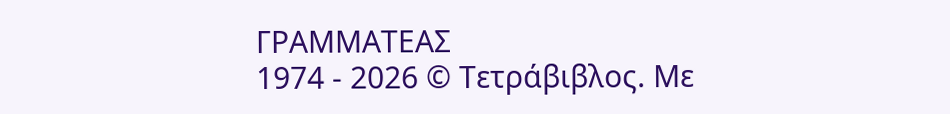ΓΡΑΜΜΑΤΕΑΣ
1974 - 2026 © Τετράβιβλος. Με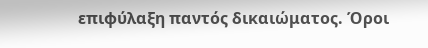επιφύλαξη παντός δικαιώματος. Όροι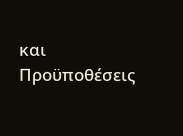και Προϋποθέσεις